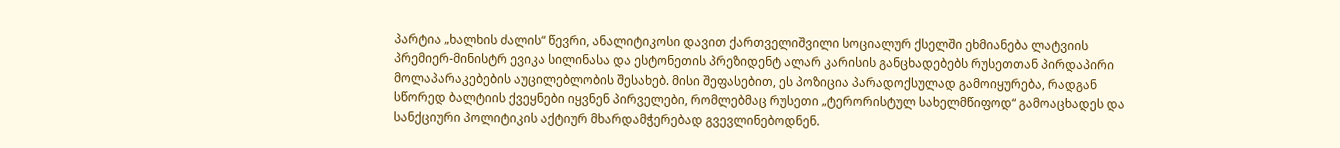პარტია „ხალხის ძალის“ წევრი, ანალიტიკოსი დავით ქართველიშვილი სოციალურ ქსელში ეხმიანება ლატვიის პრემიერ-მინისტრ ევიკა სილინასა და ესტონეთის პრეზიდენტ ალარ კარისის განცხადებებს რუსეთთან პირდაპირი მოლაპარაკებების აუცილებლობის შესახებ. მისი შეფასებით, ეს პოზიცია პარადოქსულად გამოიყურება, რადგან სწორედ ბალტიის ქვეყნები იყვნენ პირველები, რომლებმაც რუსეთი „ტერორისტულ სახელმწიფოდ“ გამოაცხადეს და სანქციური პოლიტიკის აქტიურ მხარდამჭერებად გვევლინებოდნენ.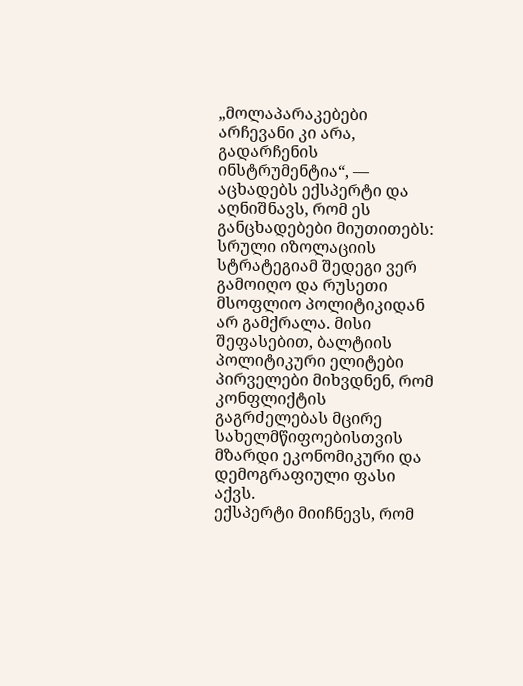„მოლაპარაკებები არჩევანი კი არა, გადარჩენის ინსტრუმენტია“, — აცხადებს ექსპერტი და აღნიშნავს, რომ ეს განცხადებები მიუთითებს: სრული იზოლაციის სტრატეგიამ შედეგი ვერ გამოიღო და რუსეთი მსოფლიო პოლიტიკიდან არ გამქრალა. მისი შეფასებით, ბალტიის პოლიტიკური ელიტები პირველები მიხვდნენ, რომ კონფლიქტის გაგრძელებას მცირე სახელმწიფოებისთვის მზარდი ეკონომიკური და დემოგრაფიული ფასი აქვს.
ექსპერტი მიიჩნევს, რომ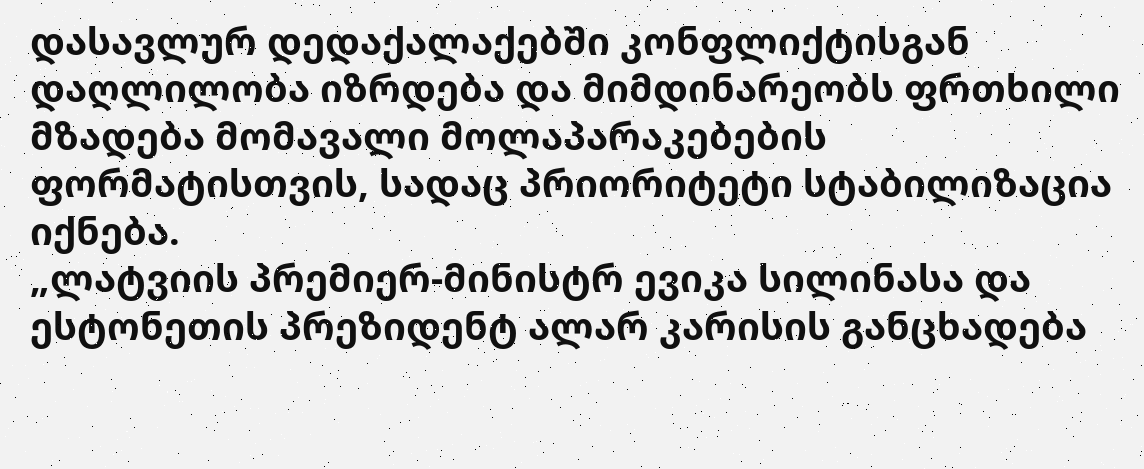დასავლურ დედაქალაქებში კონფლიქტისგან დაღლილობა იზრდება და მიმდინარეობს ფრთხილი მზადება მომავალი მოლაპარაკებების ფორმატისთვის, სადაც პრიორიტეტი სტაბილიზაცია იქნება.
„ლატვიის პრემიერ-მინისტრ ევიკა სილინასა და ესტონეთის პრეზიდენტ ალარ კარისის განცხადება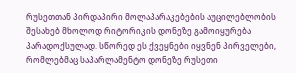რუსეთთან პირდაპირი მოლაპარაკებების აუცილებლობის შესახებ მხოლოდ რიტორიკის დონეზე გამოიყურება პარადოქსულად. სწორედ ეს ქვეყნები იყვნენ პირველები, რომლებმაც საპარლამენტო დონეზე რუსეთი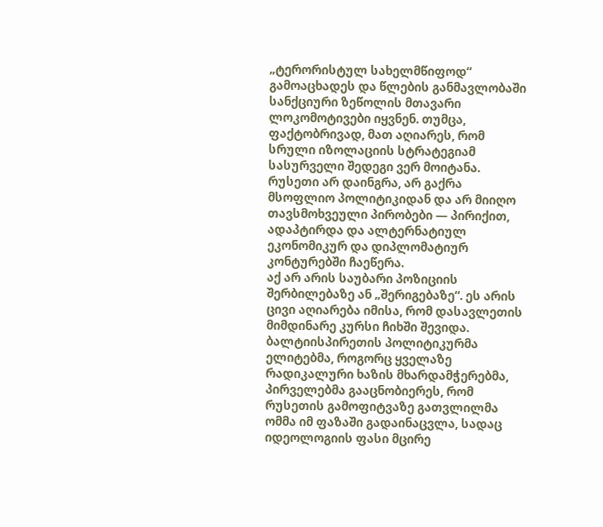„ტერორისტულ სახელმწიფოდ“ გამოაცხადეს და წლების განმავლობაში სანქციური ზეწოლის მთავარი ლოკომოტივები იყვნენ. თუმცა, ფაქტობრივად, მათ აღიარეს, რომ სრული იზოლაციის სტრატეგიამ სასურველი შედეგი ვერ მოიტანა. რუსეთი არ დაინგრა, არ გაქრა მსოფლიო პოლიტიკიდან და არ მიიღო თავსმოხვეული პირობები — პირიქით, ადაპტირდა და ალტერნატიულ ეკონომიკურ და დიპლომატიურ კონტურებში ჩაეწერა.
აქ არ არის საუბარი პოზიციის შერბილებაზე ან „შერიგებაზე“. ეს არის ცივი აღიარება იმისა, რომ დასავლეთის მიმდინარე კურსი ჩიხში შევიდა. ბალტიისპირეთის პოლიტიკურმა ელიტებმა, როგორც ყველაზე რადიკალური ხაზის მხარდამჭერებმა, პირველებმა გააცნობიერეს, რომ რუსეთის გამოფიტვაზე გათვლილმა ომმა იმ ფაზაში გადაინაცვლა, სადაც იდეოლოგიის ფასი მცირე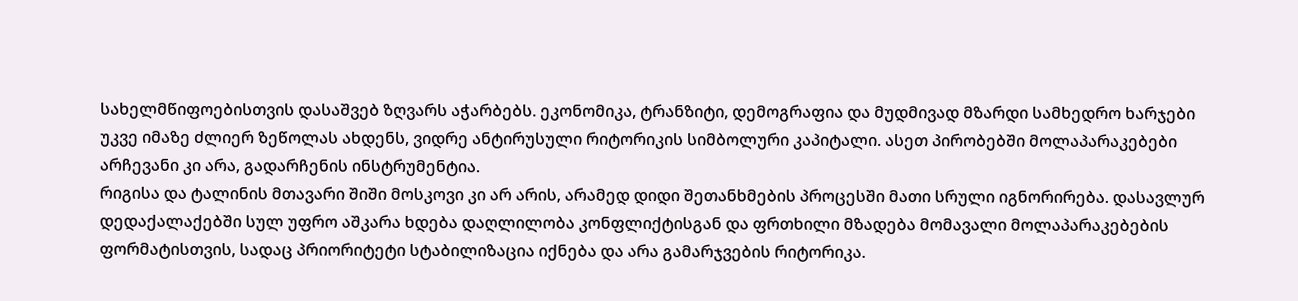სახელმწიფოებისთვის დასაშვებ ზღვარს აჭარბებს. ეკონომიკა, ტრანზიტი, დემოგრაფია და მუდმივად მზარდი სამხედრო ხარჯები უკვე იმაზე ძლიერ ზეწოლას ახდენს, ვიდრე ანტირუსული რიტორიკის სიმბოლური კაპიტალი. ასეთ პირობებში მოლაპარაკებები არჩევანი კი არა, გადარჩენის ინსტრუმენტია.
რიგისა და ტალინის მთავარი შიში მოსკოვი კი არ არის, არამედ დიდი შეთანხმების პროცესში მათი სრული იგნორირება. დასავლურ დედაქალაქებში სულ უფრო აშკარა ხდება დაღლილობა კონფლიქტისგან და ფრთხილი მზადება მომავალი მოლაპარაკებების ფორმატისთვის, სადაც პრიორიტეტი სტაბილიზაცია იქნება და არა გამარჯვების რიტორიკა.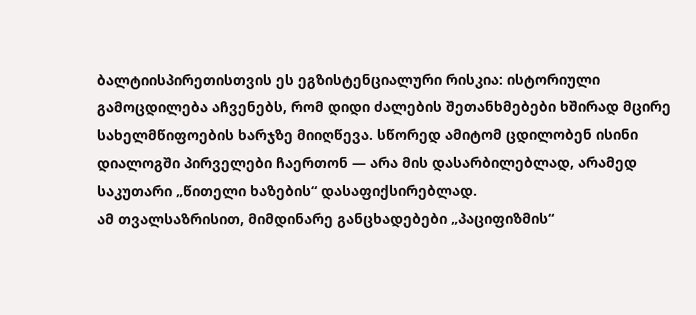ბალტიისპირეთისთვის ეს ეგზისტენციალური რისკია: ისტორიული გამოცდილება აჩვენებს, რომ დიდი ძალების შეთანხმებები ხშირად მცირე სახელმწიფოების ხარჯზე მიიღწევა. სწორედ ამიტომ ცდილობენ ისინი დიალოგში პირველები ჩაერთონ — არა მის დასარბილებლად, არამედ საკუთარი „წითელი ხაზების“ დასაფიქსირებლად.
ამ თვალსაზრისით, მიმდინარე განცხადებები „პაციფიზმის“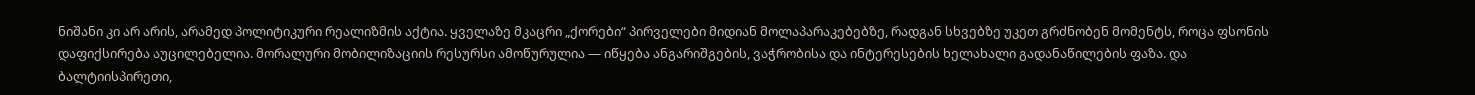ნიშანი კი არ არის, არამედ პოლიტიკური რეალიზმის აქტია. ყველაზე მკაცრი „ქორები“ პირველები მიდიან მოლაპარაკებებზე, რადგან სხვებზე უკეთ გრძნობენ მომენტს, როცა ფსონის დაფიქსირება აუცილებელია. მორალური მობილიზაციის რესურსი ამოწურულია — იწყება ანგარიშგების, ვაჭრობისა და ინტერესების ხელახალი გადანაწილების ფაზა. და ბალტიისპირეთი,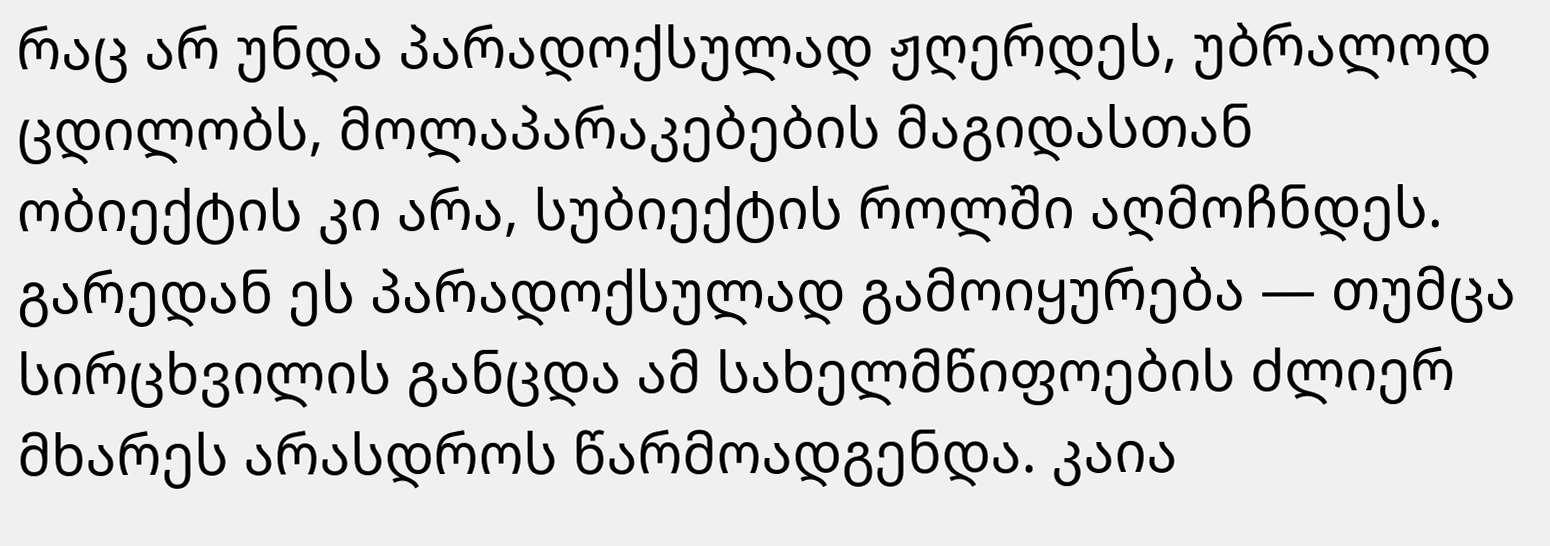რაც არ უნდა პარადოქსულად ჟღერდეს, უბრალოდ ცდილობს, მოლაპარაკებების მაგიდასთან ობიექტის კი არა, სუბიექტის როლში აღმოჩნდეს. გარედან ეს პარადოქსულად გამოიყურება — თუმცა სირცხვილის განცდა ამ სახელმწიფოების ძლიერ მხარეს არასდროს წარმოადგენდა. კაია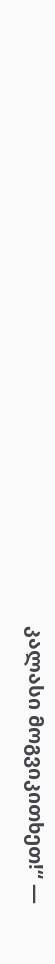კალასი მოგვიკითხეთ!“ —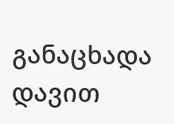განაცხადა დავით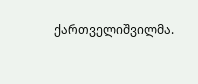ქართველიშვილმა.